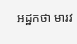អដ្ឋកថា មារវ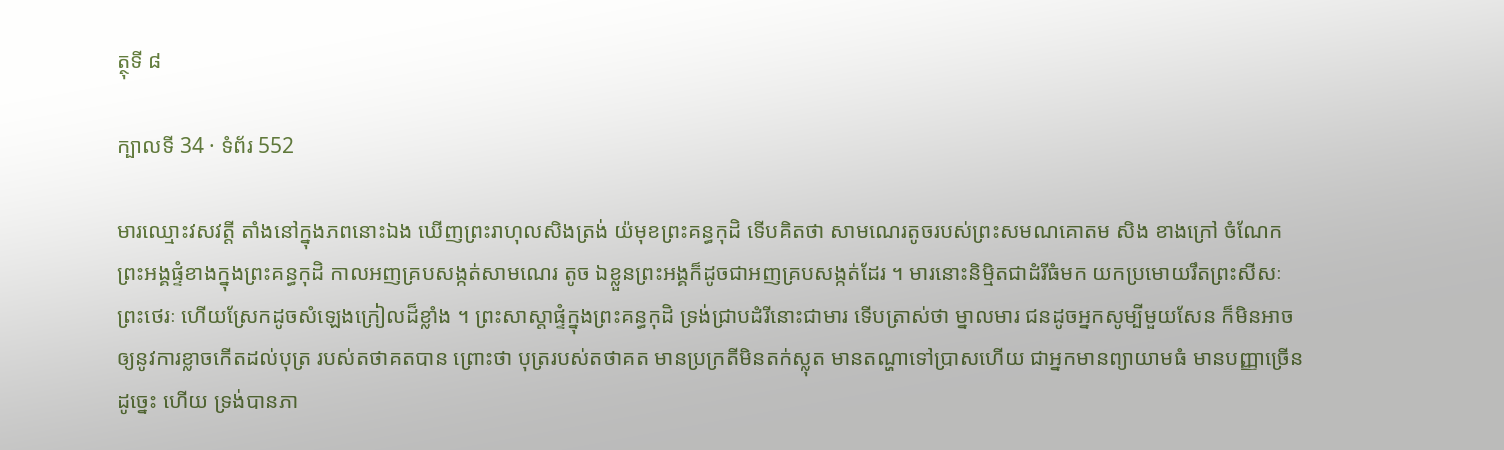ត្ថុទី ៨

ក្បាលទី 34 · ទំព័រ 552

មារឈ្មោះវសវត្តី តាំងនៅក្នុងភពនោះឯង ឃើញព្រះរាហុលសិងត្រង់ យ៉មុខព្រះគន្ធកុដិ ទើបគិតថា សាមណេរតូចរបស់ព្រះសមណគោតម សិង ខាងក្រៅ ចំណែកព្រះអង្គផ្ទំខាងក្នុងព្រះគន្ធកុដិ កាលអញគ្របសង្កត់សាមណេរ តូច ឯខ្លួនព្រះអង្គក៏ដូចជាអញគ្របសង្កត់ដែរ ។ មារនោះនិម្មិតជាដំរីធំមក យកប្រមោយរឹតព្រះសីសៈព្រះថេរៈ ហើយស្រែកដូចសំឡេងក្រៀលដ៏ខ្លាំង ។ ព្រះសាស្តាផ្ទំក្នុងព្រះគន្ធកុដិ ទ្រង់ជ្រាបដំរីនោះជាមារ ទើបត្រាស់ថា ម្នាលមារ ជនដូចអ្នកសូម្បីមួយសែន ក៏មិនអាចឲ្យនូវការខ្លាចកើតដល់បុត្រ របស់តថាគតបាន ព្រោះថា បុត្ររបស់តថាគត មានប្រក្រតីមិនតក់ស្លុត មានតណ្ហាទៅប្រាសហើយ ជាអ្នកមានព្យាយាមធំ មានបញ្ញាច្រើន ដូច្នេះ ហើយ ទ្រង់បានភា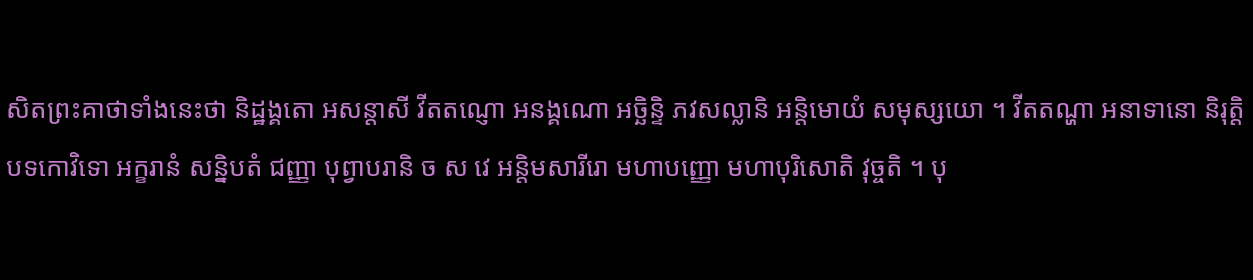សិតព្រះគាថាទាំងនេះថា និដ្ឋង្គតោ អសន្តាសី វីតតណ្ញោ អនង្គណោ អច្ឆិន្ទិ ភវសល្លានិ អន្តិមោយំ សមុស្សយោ ។ វីតតណ្ហា អនាទានោ និរុត្តិបទកោវិទោ អក្ខរានំ សន្និបតំ ជញ្ញា បុព្វាបរានិ ច ស វេ អន្តិមសារីរោ មហាបញ្ញោ មហាបុរិសោតិ វុច្ចតិ ។ បុ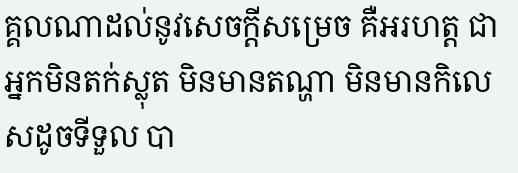គ្គលណាដល់នូវសេចក្តីសម្រេច គឺអរហត្ត ជាអ្នកមិនតក់ស្លុត មិនមានតណ្ហា មិនមានកិលេសដូចទីទួល បា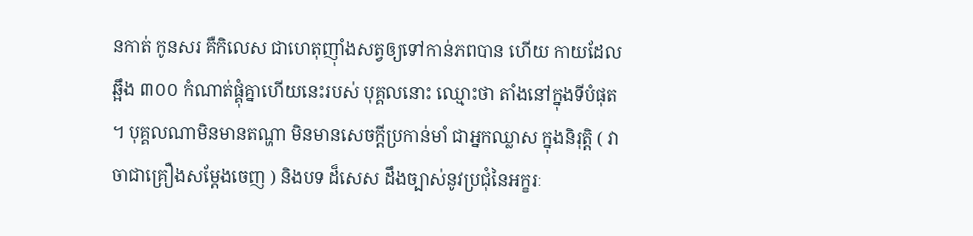នកាត់ កូនសរ គឺកិលេស ជាហេតុញ៉ាំងសត្វឲ្យទៅកាន់ភពបាន ហើយ កាយដែលឆ្អឹង ៣០០ កំណាត់ផ្គុំគ្នាហើយនេះរបស់ បុគ្គលនោះ ឈ្មោះថា តាំងនៅក្នុងទីបំផុត ។ បុគ្គលណាមិនមានតណ្ហា មិនមានសេចក្តីប្រកាន់មាំ ជាអ្នកឈ្លាស ក្នុងនិរុត្តិ ( វាចាជាគ្រឿងសម្តែងចេញ ) និងបទ ដ៏សេស ដឹងច្បាស់នូវប្រជុំនៃអក្ខរៈ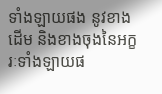ទាំងឡាយផង នូវខាង ដើម និងខាងចុងនៃអក្ខរៈទាំងឡាយផ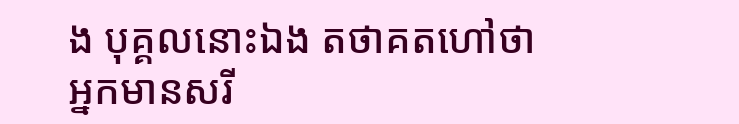ង បុគ្គលនោះឯង តថាគតហៅថា អ្នកមានសរី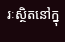រៈស្ថិតនៅក្នុ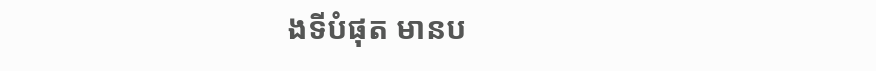ងទីបំផុត មានប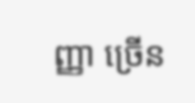ញ្ញា ច្រើន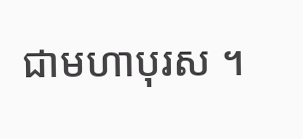ជាមហាបុរស ។